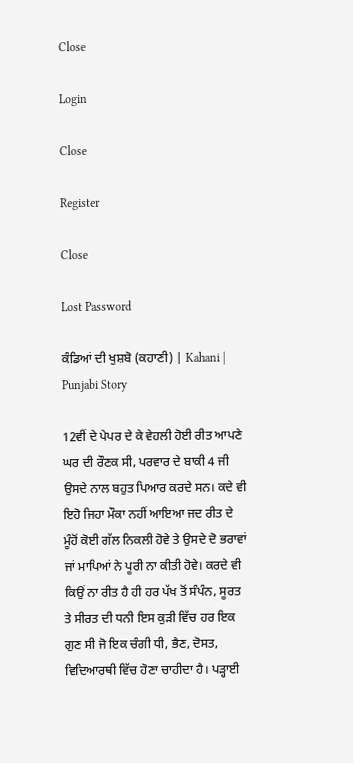Close

Login

Close

Register

Close

Lost Password

ਕੰਡਿਆਂ ਦੀ ਖੁਸ਼ਬੋ (ਕਹਾਣੀ) | Kahani | Punjabi Story

12ਵੀਂ ਦੇ ਪੇਪਰ ਦੇ ਕੇ ਵੇਹਲੀ ਹੋਈ ਰੀਤ ਆਪਣੇ ਘਰ ਦੀ ਰੌਣਕ ਸੀ, ਪਰਵਾਰ ਦੇ ਬਾਕੀ 4 ਜੀ ਉਸਦੇ ਨਾਲ ਬਹੁਤ ਪਿਆਰ ਕਰਦੇ ਸਨ। ਕਦੇ ਵੀ ਇਹੋ ਜਿਹਾ ਮੌਕਾ ਨਹੀਂ ਆਇਆ ਜਦ ਰੀਤ ਦੇ ਮੂੰਹੋਂ ਕੋਈ ਗੱਲ ਨਿਕਲੀ ਹੋਵੇ ਤੇ ਉਸਦੇ ਦੋ ਭਰਾਵਾਂ ਜਾਂ ਮਾਪਿਆਂ ਨੇ ਪੂਰੀ ਨਾ ਕੀਤੀ ਹੋਵੇ। ਕਰਦੇ ਵੀ ਕਿਉਂ ਨਾ ਰੀਤ ਹੈ ਹੀ ਹਰ ਪੱਖ ਤੋਂ ਸੰਪੰਨ, ਸੂਰਤ ਤੇ ਸੀਰਤ ਦੀ ਧਨੀ ਇਸ ਕੁੜੀ ਵਿੱਚ ਹਰ ਇਕ ਗੁਣ ਸੀ ਜੋ ਇਕ ਚੰਗੀ ਧੀ, ਭੈਣ, ਦੋਸਤ, ਵਿਦਿਆਰਥੀ ਵਿੱਚ ਹੋਣਾ ਚਾਹੀਦਾ ਹੈ। ਪੜ੍ਹਾਈ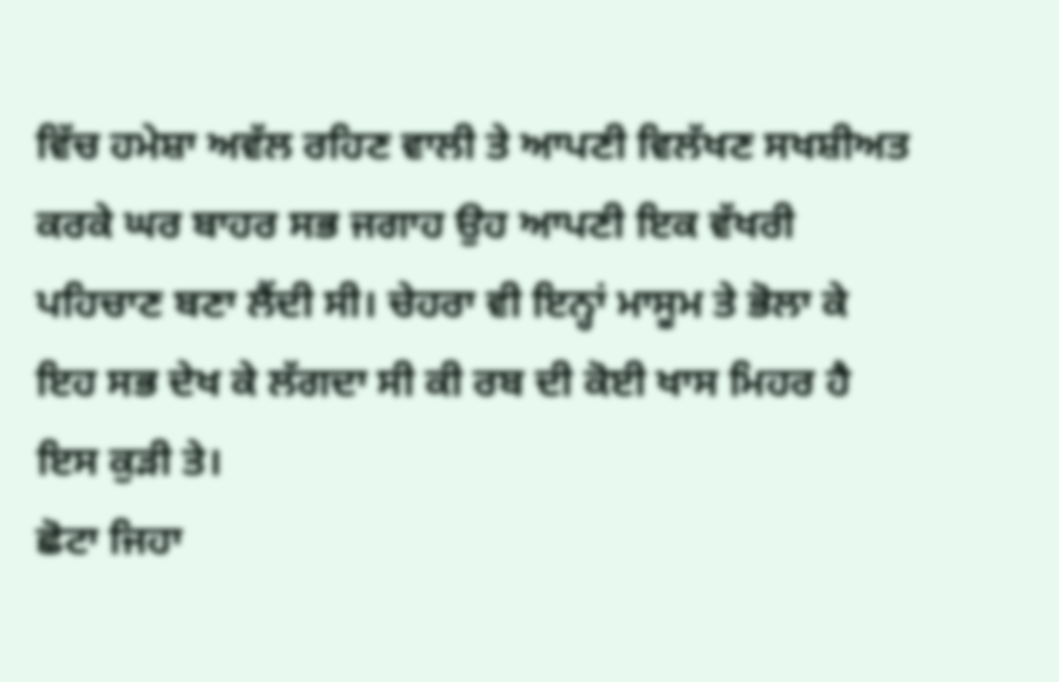ਵਿੱਚ ਹਮੇਸ਼ਾ ਅਵੱਲ ਰਹਿਣ ਵਾਲੀ ਤੇ ਆਪਣੀ ਵਿਲੱਖਣ ਸਖਸ਼ੀਅਤ ਕਰਕੇ ਘਰ ਬਾਹਰ ਸਭ ਜਗਾਹ ਉਹ ਆਪਣੀ ਇਕ ਵੱਖਰੀ ਪਹਿਚਾਣ ਬਣਾ ਲੈਂਦੀ ਸੀ। ਚੇਹਰਾ ਵੀ ਇਨ੍ਹਾਂ ਮਾਸੂਮ ਤੇ ਭੋਲਾ ਕੇ ਇਹ ਸਭ ਦੇਖ ਕੇ ਲੱਗਦਾ ਸੀ ਕੀ ਰਬ ਦੀ ਕੋਈ ਖਾਸ ਮਿਹਰ ਹੈ ਇਸ ਕੁੜੀ ਤੇ।
ਛੋਟਾ ਜਿਹਾ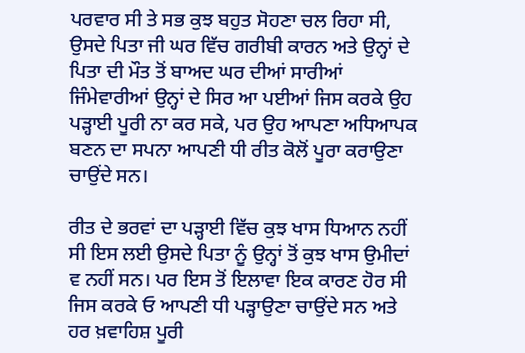ਪਰਵਾਰ ਸੀ ਤੇ ਸਭ ਕੁਝ ਬਹੁਤ ਸੋਹਣਾ ਚਲ ਰਿਹਾ ਸੀ, ਉਸਦੇ ਪਿਤਾ ਜੀ ਘਰ ਵਿੱਚ ਗਰੀਬੀ ਕਾਰਨ ਅਤੇ ਉਨ੍ਹਾਂ ਦੇ ਪਿਤਾ ਦੀ ਮੌਤ ਤੋਂ ਬਾਅਦ ਘਰ ਦੀਆਂ ਸਾਰੀਆਂ ਜਿੰਮੇਵਾਰੀਆਂ ਉਨ੍ਹਾਂ ਦੇ ਸਿਰ ਆ ਪਈਆਂ ਜਿਸ ਕਰਕੇ ਉਹ ਪੜ੍ਹਾਈ ਪੂਰੀ ਨਾ ਕਰ ਸਕੇ, ਪਰ ਉਹ ਆਪਣਾ ਅਧਿਆਪਕ ਬਣਨ ਦਾ ਸਪਨਾ ਆਪਣੀ ਧੀ ਰੀਤ ਕੋਲੋਂ ਪੂਰਾ ਕਰਾਉਣਾ ਚਾਉਂਦੇ ਸਨ।

ਰੀਤ ਦੇ ਭਰਵਾਂ ਦਾ ਪੜ੍ਹਾਈ ਵਿੱਚ ਕੁਝ ਖਾਸ ਧਿਆਨ ਨਹੀਂ ਸੀ ਇਸ ਲਈ ਉਸਦੇ ਪਿਤਾ ਨੂੰ ਉਨ੍ਹਾਂ ਤੋਂ ਕੁਝ ਖਾਸ ਉਮੀਦਾਂ ਵ ਨਹੀਂ ਸਨ। ਪਰ ਇਸ ਤੋਂ ਇਲਾਵਾ ਇਕ ਕਾਰਣ ਹੋਰ ਸੀ ਜਿਸ ਕਰਕੇ ਓ ਆਪਣੀ ਧੀ ਪੜ੍ਹਾਉਣਾ ਚਾਉਂਦੇ ਸਨ ਅਤੇ ਹਰ ਖ਼ਵਾਹਿਸ਼ ਪੂਰੀ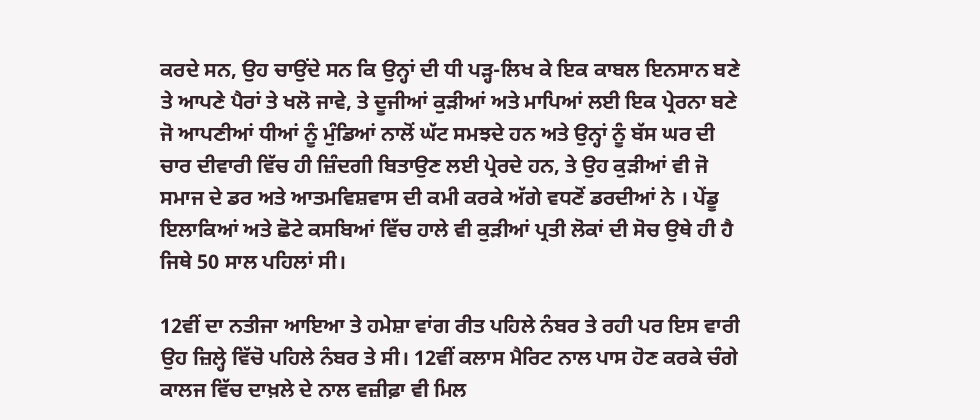ਕਰਦੇ ਸਨ, ਉਹ ਚਾਉਂਦੇ ਸਨ ਕਿ ਉਨ੍ਹਾਂ ਦੀ ਧੀ ਪੜ੍ਹ-ਲਿਖ ਕੇ ਇਕ ਕਾਬਲ ਇਨਸਾਨ ਬਣੇ ਤੇ ਆਪਣੇ ਪੈਰਾਂ ਤੇ ਖਲੋ ਜਾਵੇ, ਤੇ ਦੂਜੀਆਂ ਕੁੜੀਆਂ ਅਤੇ ਮਾਪਿਆਂ ਲਈ ਇਕ ਪ੍ਰੇਰਨਾ ਬਣੇ ਜੋ ਆਪਣੀਆਂ ਧੀਆਂ ਨੂੰ ਮੁੰਡਿਆਂ ਨਾਲੋਂ ਘੱਟ ਸਮਝਦੇ ਹਨ ਅਤੇ ਉਨ੍ਹਾਂ ਨੂੰ ਬੱਸ ਘਰ ਦੀ ਚਾਰ ਦੀਵਾਰੀ ਵਿੱਚ ਹੀ ਜ਼ਿੰਦਗੀ ਬਿਤਾਉਣ ਲਈ ਪ੍ਰੇਰਦੇ ਹਨ, ਤੇ ਉਹ ਕੁੜੀਆਂ ਵੀ ਜੋ ਸਮਾਜ ਦੇ ਡਰ ਅਤੇ ਆਤਮਵਿਸ਼ਵਾਸ ਦੀ ਕਮੀ ਕਰਕੇ ਅੱਗੇ ਵਧਣੋਂ ਡਰਦੀਆਂ ਨੇ । ਪੇਂਡੂ ਇਲਾਕਿਆਂ ਅਤੇ ਛੋਟੇ ਕਸਬਿਆਂ ਵਿੱਚ ਹਾਲੇ ਵੀ ਕੁੜੀਆਂ ਪ੍ਰਤੀ ਲੋਕਾਂ ਦੀ ਸੋਚ ਉਥੇ ਹੀ ਹੈ ਜਿਥੇ 50 ਸਾਲ ਪਹਿਲਾਂ ਸੀ।

12ਵੀਂ ਦਾ ਨਤੀਜਾ ਆਇਆ ਤੇ ਹਮੇਸ਼ਾ ਵਾਂਗ ਰੀਤ ਪਹਿਲੇ ਨੰਬਰ ਤੇ ਰਹੀ ਪਰ ਇਸ ਵਾਰੀ ਉਹ ਜ਼ਿਲ੍ਹੇ ਵਿੱਚੋ ਪਹਿਲੇ ਨੰਬਰ ਤੇ ਸੀ। 12ਵੀਂ ਕਲਾਸ ਮੈਰਿਟ ਨਾਲ ਪਾਸ ਹੋਣ ਕਰਕੇ ਚੰਗੇ ਕਾਲਜ ਵਿੱਚ ਦਾਖ਼ਲੇ ਦੇ ਨਾਲ ਵਜ਼ੀਫ਼ਾ ਵੀ ਮਿਲ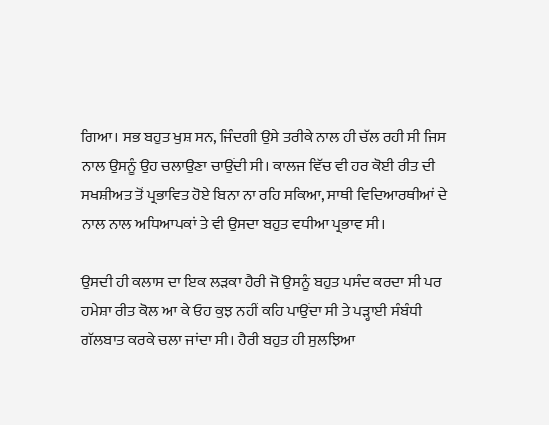ਗਿਆ। ਸਭ ਬਹੁਤ ਖੁਸ਼ ਸਨ, ਜਿੰਦਗੀ ਉਸੇ ਤਰੀਕੇ ਨਾਲ ਹੀ ਚੱਲ ਰਹੀ ਸੀ ਜਿਸ ਨਾਲ ਉਸਨੂੰ ਉਹ ਚਲਾਉਣਾ ਚਾਉਂਦੀ ਸੀ। ਕਾਲਜ ਵਿੱਚ ਵੀ ਹਰ ਕੋਈ ਰੀਤ ਦੀ ਸਖਸ਼ੀਅਤ ਤੋਂ ਪ੍ਰਭਾਵਿਤ ਹੋਏ ਬਿਨਾ ਨਾ ਰਹਿ ਸਕਿਆ, ਸਾਥੀ ਵਿਦਿਆਰਥੀਆਂ ਦੇ ਨਾਲ ਨਾਲ ਅਧਿਆਪਕਾਂ ਤੇ ਵੀ ਉਸਦਾ ਬਹੁਤ ਵਧੀਆ ਪ੍ਰਭਾਵ ਸੀ।

ਉਸਦੀ ਹੀ ਕਲਾਸ ਦਾ ਇਕ ਲੜਕਾ ਹੈਰੀ ਜੋ ਉਸਨੂੰ ਬਹੁਤ ਪਸੰਦ ਕਰਦਾ ਸੀ ਪਰ ਹਮੇਸ਼ਾ ਰੀਤ ਕੋਲ ਆ ਕੇ ਓਹ ਕੁਝ ਨਹੀਂ ਕਹਿ ਪਾਉਂਦਾ ਸੀ ਤੇ ਪੜ੍ਹਾਈ ਸੰਬੰਧੀ ਗੱਲਬਾਤ ਕਰਕੇ ਚਲਾ ਜਾਂਦਾ ਸੀ। ਹੈਰੀ ਬਹੁਤ ਹੀ ਸੁਲਝਿਆ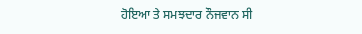ਹੋਇਆ ਤੇ ਸਮਝਦਾਰ ਨੌਜਵਾਨ ਸੀ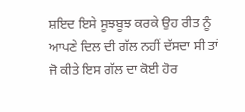ਸ਼ਇਦ ਇਸੇ ਸੂਝਬੂਝ ਕਰਕੇ ਉਹ ਰੀਤ ਨੂੰ ਆਪਣੇ ਦਿਲ ਦੀ ਗੱਲ ਨਹੀਂ ਦੱਸਦਾ ਸੀ ਤਾਂ ਜੋ ਕੀਤੇ ਇਸ ਗੱਲ ਦਾ ਕੋਈ ਹੋਰ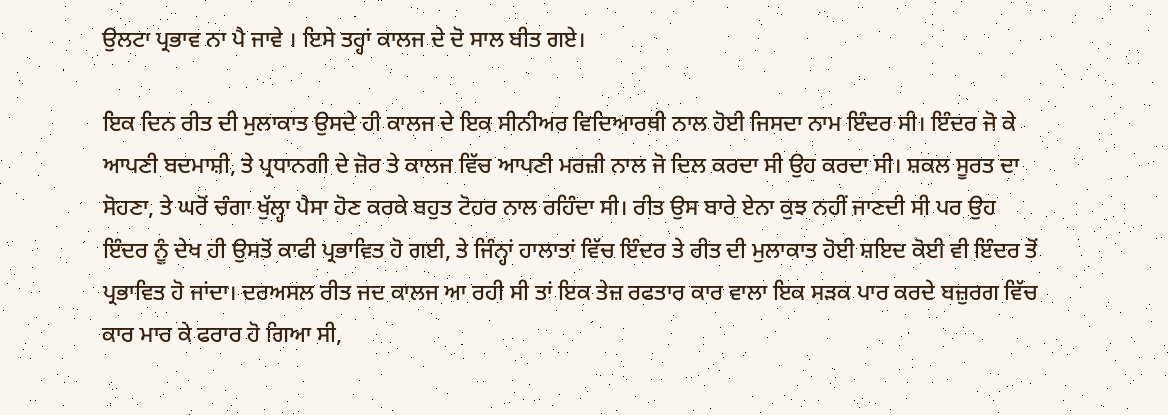ਉਲਟਾ ਪ੍ਰਭਾਵ ਨਾ ਪੈ ਜਾਵੇ । ਇਸੇ ਤਰ੍ਹਾਂ ਕਾਲਜ ਦੇ ਦੋ ਸਾਲ ਬੀਤ ਗਏ।

ਇਕ ਦਿਨ ਰੀਤ ਦੀ ਮੁਲਾਕਾਤ ਉਸਦੇ ਹੀ ਕਾਲਜ ਦੇ ਇਕ ਸੀਨੀਅਰ ਵਿਦਿਆਰਥੀ ਨਾਲ ਹੋਈ ਜਿਸਦਾ ਨਾਮ ਇੰਦਰ ਸੀ। ਇੰਦਰ ਜੋ ਕੇ ਆਪਣੀ ਬਦਮਾਸ਼ੀ, ਤੇ ਪ੍ਰਧਾਨਗੀ ਦੇ ਜ਼ੋਰ ਤੇ ਕਾਲਜ ਵਿੱਚ ਆਪਣੀ ਮਰਜ਼ੀ ਨਾਲ ਜੋ ਦਿਲ ਕਰਦਾ ਸੀ ਉਹ ਕਰਦਾ ਸੀ। ਸ਼ਕਲ ਸੂਰਤ ਦਾ ਸੋਹਣਾ, ਤੇ ਘਰੋਂ ਚੰਗਾ ਖੁੱਲ੍ਹਾ ਪੈਸਾ ਹੋਣ ਕਰਕੇ ਬਹੁਤ ਟੋਹਰ ਨਾਲ ਰਹਿੰਦਾ ਸੀ। ਰੀਤ ਉਸ ਬਾਰੇ ਏਨਾ ਕੁਝ ਨਹੀਂ ਜਾਣਦੀ ਸੀ ਪਰ ਉਹ ਇੰਦਰ ਨੂੰ ਦੇਖ ਹੀ ਉਸਤੋਂ ਕਾਫੀ ਪ੍ਰਭਾਵਿਤ ਹੋ ਗਈ, ਤੇ ਜਿੰਨ੍ਹਾਂ ਹਾਲਾਤਾਂ ਵਿੱਚ ਇੰਦਰ ਤੇ ਰੀਤ ਦੀ ਮੁਲਾਕਾਤ ਹੋਈ ਸ਼ਇਦ ਕੋਈ ਵੀ ਇੰਦਰ ਤੋਂ ਪ੍ਰਭਾਵਿਤ ਹੋ ਜਾਂਦਾ। ਦਰਅਸਲ ਰੀਤ ਜਦ ਕਾਲਜ ਆ ਰਹੀ ਸੀ ਤਾਂ ਇਕ ਤੇਜ਼ ਰਫਤਾਰ ਕਾਰ ਵਾਲਾ ਇਕ ਸੜਕ ਪਾਰ ਕਰਦੇ ਬਜ਼ੁਰਗ ਵਿੱਚ ਕਾਰ ਮਾਰ ਕੇ ਫਰਾਰ ਹੋ ਗਿਆ ਸੀ,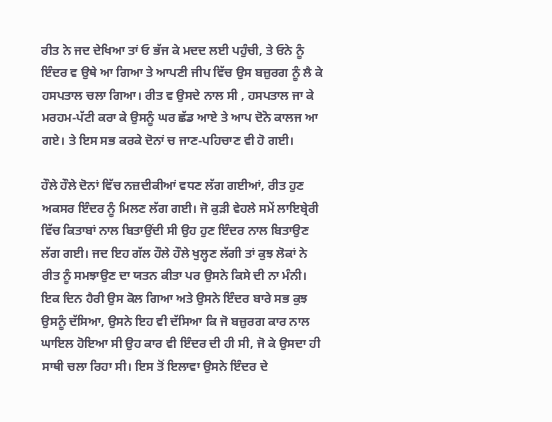ਰੀਤ ਨੇ ਜਦ ਦੇਖਿਆ ਤਾਂ ਓ ਭੱਜ ਕੇ ਮਦਦ ਲਈ ਪਹੁੰਚੀ, ਤੇ ਓਨੇ ਨੂੰ ਇੰਦਰ ਵ ਉਥੇ ਆ ਗਿਆ ਤੇ ਆਪਣੀ ਜੀਪ ਵਿੱਚ ਉਸ ਬਜ਼ੁਰਗ ਨੂੰ ਲੈ ਕੇ ਹਸਪਤਾਲ ਚਲਾ ਗਿਆ। ਰੀਤ ਵ ਉਸਦੇ ਨਾਲ ਸੀ , ਹਸਪਤਾਲ ਜਾ ਕੇ ਮਰਹਮ-ਪੱਟੀ ਕਰਾ ਕੇ ਉਸਨੂੰ ਘਰ ਛੱਡ ਆਏ ਤੇ ਆਪ ਦੋਨੋ ਕਾਲਜ ਆ ਗਏ। ਤੇ ਇਸ ਸਭ ਕਰਕੇ ਦੋਨਾਂ ਚ ਜਾਣ-ਪਹਿਚਾਣ ਵੀ ਹੋ ਗਈ।

ਹੌਲੇ ਹੌਲੇ ਦੋਨਾਂ ਵਿੱਚ ਨਜ਼ਦੀਕੀਆਂ ਵਧਣ ਲੱਗ ਗਈਆਂ, ਰੀਤ ਹੁਣ ਅਕਸਰ ਇੰਦਰ ਨੂੰ ਮਿਲਣ ਲੱਗ ਗਈ। ਜੋ ਕੁੜੀ ਵੇਹਲੇ ਸਮੇਂ ਲਾਇਬ੍ਰੇਰੀ ਵਿੱਚ ਕਿਤਾਬਾਂ ਨਾਲ ਬਿਤਾਉਂਦੀ ਸੀ ਉਹ ਹੁਣ ਇੰਦਰ ਨਾਲ ਬਿਤਾਉਣ ਲੱਗ ਗਈ। ਜਦ ਇਹ ਗੱਲ ਹੌਲੇ ਹੌਲੇ ਖੁਲ੍ਹਣ ਲੱਗੀ ਤਾਂ ਕੁਝ ਲੋਕਾਂ ਨੇ ਰੀਤ ਨੂੰ ਸਮਝਾਉਣ ਦਾ ਯਤਨ ਕੀਤਾ ਪਰ ਉਸਨੇ ਕਿਸੇ ਦੀ ਨਾ ਮੰਨੀ। ਇਕ ਦਿਨ ਹੈਰੀ ਉਸ ਕੋਲ ਗਿਆ ਅਤੇ ਉਸਨੇ ਇੰਦਰ ਬਾਰੇ ਸਭ ਕੁਝ ਉਸਨੂੰ ਦੱਸਿਆ, ਉਸਨੇ ਇਹ ਵੀ ਦੱਸਿਆ ਕਿ ਜੋ ਬਜ਼ੁਰਗ ਕਾਰ ਨਾਲ ਘਾਇਲ ਹੋਇਆ ਸੀ ਉਹ ਕਾਰ ਵੀ ਇੰਦਰ ਦੀ ਹੀ ਸੀ, ਜੋ ਕੇ ਉਸਦਾ ਹੀ ਸਾਥੀ ਚਲਾ ਰਿਹਾ ਸੀ। ਇਸ ਤੋਂ ਇਲਾਵਾ ਉਸਨੇ ਇੰਦਰ ਦੇ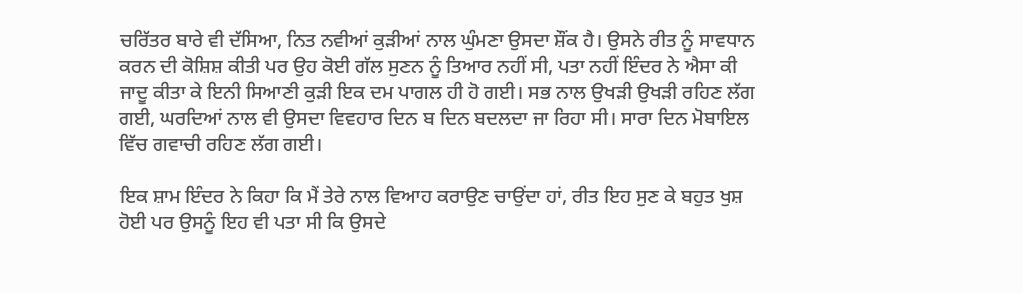ਚਰਿੱਤਰ ਬਾਰੇ ਵੀ ਦੱਸਿਆ, ਨਿਤ ਨਵੀਆਂ ਕੁੜੀਆਂ ਨਾਲ ਘੁੰਮਣਾ ਉਸਦਾ ਸ਼ੌਂਕ ਹੈ। ਉਸਨੇ ਰੀਤ ਨੂੰ ਸਾਵਧਾਨ ਕਰਨ ਦੀ ਕੋਸ਼ਿਸ਼ ਕੀਤੀ ਪਰ ਉਹ ਕੋਈ ਗੱਲ ਸੁਣਨ ਨੂੰ ਤਿਆਰ ਨਹੀਂ ਸੀ, ਪਤਾ ਨਹੀਂ ਇੰਦਰ ਨੇ ਐਸਾ ਕੀ ਜਾਦੂ ਕੀਤਾ ਕੇ ਇਨੀ ਸਿਆਣੀ ਕੁੜੀ ਇਕ ਦਮ ਪਾਗਲ ਹੀ ਹੋ ਗਈ। ਸਭ ਨਾਲ ਉਖੜੀ ਉਖੜੀ ਰਹਿਣ ਲੱਗ ਗਈ, ਘਰਦਿਆਂ ਨਾਲ ਵੀ ਉਸਦਾ ਵਿਵਹਾਰ ਦਿਨ ਬ ਦਿਨ ਬਦਲਦਾ ਜਾ ਰਿਹਾ ਸੀ। ਸਾਰਾ ਦਿਨ ਮੋਬਾਇਲ ਵਿੱਚ ਗਵਾਚੀ ਰਹਿਣ ਲੱਗ ਗਈ।

ਇਕ ਸ਼ਾਮ ਇੰਦਰ ਨੇ ਕਿਹਾ ਕਿ ਮੈਂ ਤੇਰੇ ਨਾਲ ਵਿਆਹ ਕਰਾਉਣ ਚਾਉਂਦਾ ਹਾਂ, ਰੀਤ ਇਹ ਸੁਣ ਕੇ ਬਹੁਤ ਖੁਸ਼ ਹੋਈ ਪਰ ਉਸਨੂੰ ਇਹ ਵੀ ਪਤਾ ਸੀ ਕਿ ਉਸਦੇ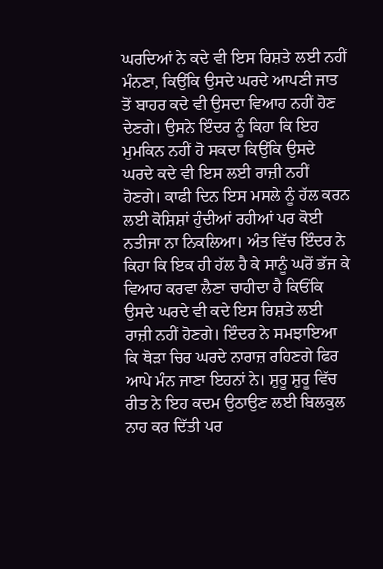ਘਰਦਿਆਂ ਨੇ ਕਦੇ ਵੀ ਇਸ ਰਿਸ਼ਤੇ ਲਈ ਨਹੀਂ ਮੰਨਣਾ, ਕਿਉਂਕਿ ਉਸਦੇ ਘਰਦੇ ਆਪਣੀ ਜਾਤ ਤੋਂ ਬਾਹਰ ਕਦੇ ਵੀ ਉਸਦਾ ਵਿਆਹ ਨਹੀਂ ਹੋਣ ਦੇਣਗੇ। ਉਸਨੇ ਇੰਦਰ ਨੂੰ ਕਿਹਾ ਕਿ ਇਹ ਮੁਮਕਿਨ ਨਹੀਂ ਹੋ ਸਕਦਾ ਕਿਉਂਕਿ ਉਸਦੇ ਘਰਦੇ ਕਦੇ ਵੀ ਇਸ ਲਈ ਰਾਜ਼ੀ ਨਹੀਂ ਹੋਣਗੇ। ਕਾਫੀ ਦਿਨ ਇਸ ਮਸਲੇ ਨੂੰ ਹੱਲ ਕਰਨ ਲਈ ਕੋਸ਼ਿਸ਼ਾਂ ਹੁੰਦੀਆਂ ਰਹੀਆਂ ਪਰ ਕੋਈ ਨਤੀਜਾ ਨਾ ਨਿਕਲਿਆ। ਅੰਤ ਵਿੱਚ ਇੰਦਰ ਨੇ ਕਿਹਾ ਕਿ ਇਕ ਹੀ ਹੱਲ ਹੈ ਕੇ ਸਾਨੂੰ ਘਰੋਂ ਭੱਜ ਕੇ ਵਿਆਹ ਕਰਵਾ ਲੈਣਾ ਚਾਹੀਦਾ ਹੈ ਕਿਓਂਕਿ ਉਸਦੇ ਘਰਦੇ ਵੀ ਕਦੇ ਇਸ ਰਿਸ਼ਤੇ ਲਈ ਰਾਜ਼ੀ ਨਹੀਂ ਹੋਣਗੇ। ਇੰਦਰ ਨੇ ਸਮਝਾਇਆ ਕਿ ਥੋੜਾ ਚਿਰ ਘਰਦੇ ਨਾਰਾਜ਼ ਰਹਿਣਗੇ ਫਿਰ ਆਪੇ ਮੰਨ ਜਾਣਾ ਇਹਨਾਂ ਨੇ। ਸ਼ੁਰੂ ਸ਼ੁਰੂ ਵਿੱਚ ਰੀਤ ਨੇ ਇਹ ਕਦਮ ਉਠਾਉਣ ਲਈ ਬਿਲਕੁਲ ਨਾਹ ਕਰ ਦਿੱਤੀ ਪਰ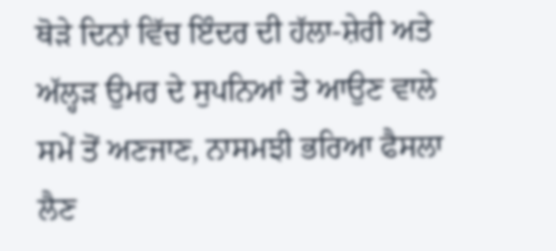ਥੋੜੇ ਦਿਨਾਂ ਵਿੱਚ ਇੰਦਰ ਦੀ ਹੱਲਾ-ਸ਼ੇਰੀ ਅਤੇ ਅੱਲ੍ਹੜ ਉਮਰ ਦੇ ਸੁਪਨਿਆਂ ਤੇ ਆਉਣ ਵਾਲੇ ਸਮੇਂ ਤੋਂ ਅਣਜਾਣ, ਨਾਸਮਝੀ ਭਰਿਆ ਫੈਸਲਾ ਲੈਣ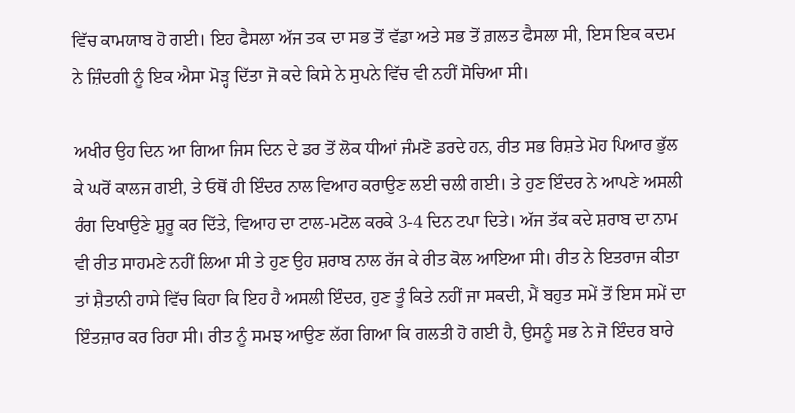ਵਿੱਚ ਕਾਮਯਾਬ ਹੋ ਗਈ। ਇਹ ਫੈਸਲਾ ਅੱਜ ਤਕ ਦਾ ਸਭ ਤੋਂ ਵੱਡਾ ਅਤੇ ਸਭ ਤੋਂ ਗ਼ਲਤ ਫੈਸਲਾ ਸੀ, ਇਸ ਇਕ ਕਦਮ ਨੇ ਜ਼ਿੰਦਗੀ ਨੂੰ ਇਕ ਐਸਾ ਮੋੜ੍ਹ ਦਿੱਤਾ ਜੋ ਕਦੇ ਕਿਸੇ ਨੇ ਸੁਪਨੇ ਵਿੱਚ ਵੀ ਨਹੀਂ ਸੋਚਿਆ ਸੀ।

ਅਖੀਰ ਉਹ ਦਿਨ ਆ ਗਿਆ ਜਿਸ ਦਿਨ ਦੇ ਡਰ ਤੋਂ ਲੋਕ ਧੀਆਂ ਜੰਮਣੋ ਡਰਦੇ ਹਨ, ਰੀਤ ਸਭ ਰਿਸ਼ਤੇ ਮੋਹ ਪਿਆਰ ਭੁੱਲ ਕੇ ਘਰੋਂ ਕਾਲਜ ਗਈ, ਤੇ ਓਥੋਂ ਹੀ ਇੰਦਰ ਨਾਲ ਵਿਆਹ ਕਰਾਉਣ ਲਈ ਚਲੀ ਗਈ। ਤੇ ਹੁਣ ਇੰਦਰ ਨੇ ਆਪਣੇ ਅਸਲੀ ਰੰਗ ਦਿਖਾਉਣੇ ਸ਼ੁਰੂ ਕਰ ਦਿੱਤੇ, ਵਿਆਹ ਦਾ ਟਾਲ-ਮਟੋਲ ਕਰਕੇ 3-4 ਦਿਨ ਟਪਾ ਦਿਤੇ। ਅੱਜ ਤੱਕ ਕਦੇ ਸ਼ਰਾਬ ਦਾ ਨਾਮ ਵੀ ਰੀਤ ਸਾਹਮਣੇ ਨਹੀਂ ਲਿਆ ਸੀ ਤੇ ਹੁਣ ਉਹ ਸ਼ਰਾਬ ਨਾਲ ਰੱਜ ਕੇ ਰੀਤ ਕੋਲ ਆਇਆ ਸੀ। ਰੀਤ ਨੇ ਇਤਰਾਜ ਕੀਤਾ ਤਾਂ ਸ਼ੈਤਾਨੀ ਹਾਸੇ ਵਿੱਚ ਕਿਹਾ ਕਿ ਇਹ ਹੈ ਅਸਲੀ ਇੰਦਰ, ਹੁਣ ਤੂੰ ਕਿਤੇ ਨਹੀਂ ਜਾ ਸਕਦੀ, ਮੈਂ ਬਹੁਤ ਸਮੇਂ ਤੋਂ ਇਸ ਸਮੇਂ ਦਾ ਇੰਤਜ਼ਾਰ ਕਰ ਰਿਹਾ ਸੀ। ਰੀਤ ਨੂੰ ਸਮਝ ਆਉਣ ਲੱਗ ਗਿਆ ਕਿ ਗਲਤੀ ਹੋ ਗਈ ਹੈ, ਉਸਨੂੰ ਸਭ ਨੇ ਜੋ ਇੰਦਰ ਬਾਰੇ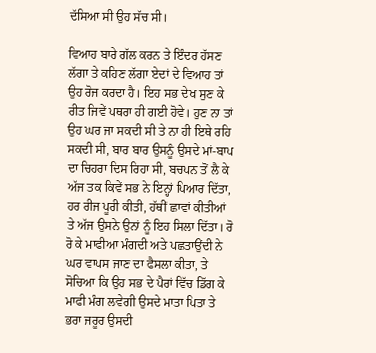ਦੱਸਿਆ ਸੀ ਉਹ ਸੱਚ ਸੀ।

ਵਿਆਹ ਬਾਰੇ ਗੱਲ ਕਰਨ ਤੇ ਇੰਦਰ ਹੱਸਣ ਲੱਗਾ ਤੇ ਕਹਿਣ ਲੱਗਾ ਏਦਾਂ ਦੇ ਵਿਆਹ ਤਾਂ ਉਹ ਰੋਜ ਕਰਦਾ ਹੈ। ਇਹ ਸਭ ਦੇਖ ਸੁਣ ਕੇ ਰੀਤ ਜਿਵੇਂ ਪਥਰਾ ਹੀ ਗਈ ਹੋਵੇ। ਹੁਣ ਨਾ ਤਾਂ ਉਹ ਘਰ ਜਾ ਸਕਦੀ ਸੀ ਤੇ ਨਾ ਹੀ ਇਥੇ ਰਹਿ ਸਕਦੀ ਸੀ, ਬਾਰ ਬਾਰ ਉਸਨੂੰ ਉਸਦੇ ਮਾਂ-ਬਾਪ ਦਾ ਚਿਹਰਾ ਦਿਸ ਰਿਹਾ ਸੀ, ਬਚਪਨ ਤੋਂ ਲੈ ਕੇ ਅੱਜ ਤਕ ਕਿਵੇਂ ਸਭ ਨੇ ਇਨ੍ਹਾਂ ਪਿਆਰ ਦਿੱਤਾ, ਹਰ ਰੀਜ ਪੂਰੀ ਕੀਤੀ, ਹੱਥੀਂ ਛਾਵਾਂ ਕੀਤੀਆਂ ਤੇ ਅੱਜ ਉਸਨੇ ਉਨਾਂ ਨੂੰ ਇਹ ਸਿਲਾ ਦਿੱਤਾ। ਰੋ ਰੋ ਕੇ ਮਾਫੀਆ ਮੰਗਦੀ ਅਤੇ ਪਛਤਾਉਂਦੀ ਨੇ ਘਰ ਵਾਪਸ ਜਾਣ ਦਾ ਫੈਸਲਾ ਕੀਤਾ, ਤੇ ਸੋਚਿਆ ਕਿ ਉਹ ਸਭ ਦੇ ਪੈਰਾਂ ਵਿੱਚ ਡਿੱਗ ਕੇ ਮਾਫੀ ਮੰਗ ਲਵੇਗੀ ਉਸਦੇ ਮਾਤਾ ਪਿਤਾ ਤੇ ਭਰਾ ਜਰੂਰ ਉਸਦੀ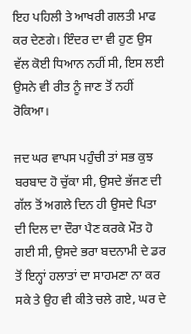ਇਹ ਪਹਿਲੀ ਤੇ ਆਖਰੀ ਗਲਤੀ ਮਾਫ ਕਰ ਦੇਣਗੇ। ਇੰਦਰ ਦਾ ਵੀ ਹੁਣ ਉਸ ਵੱਲ ਕੋਈ ਧਿਆਨ ਨਹੀਂ ਸੀ, ਇਸ ਲਈ ਉਸਨੇ ਵੀ ਰੀਤ ਨੂੰ ਜਾਣ ਤੋਂ ਨਹੀਂ ਰੋਕਿਆ।

ਜਦ ਘਰ ਵਾਪਸ ਪਹੁੰਚੀ ਤਾਂ ਸਭ ਕੁਝ ਬਰਬਾਦ ਹੋ ਚੁੱਕਾ ਸੀ, ਉਸਦੇ ਭੱਜਣ ਦੀ ਗੱਲ ਤੋਂ ਅਗਲੇ ਦਿਨ ਹੀ ਉਸਦੇ ਪਿਤਾ ਦੀ ਦਿਲ ਦਾ ਦੌਰਾ ਪੈਣ ਕਰਕੇ ਮੌਤ ਹੋ ਗਈ ਸੀ, ਉਸਦੇ ਭਰਾ ਬਦਨਾਮੀ ਦੇ ਡਰ ਤੋਂ ਇਨ੍ਹਾਂ ਹਲਾਤਾਂ ਦਾ ਸਾਹਮਣਾ ਨਾ ਕਰ ਸਕੇ ਤੇ ਉਹ ਵੀ ਕੀਤੇ ਚਲੇ ਗਏ, ਘਰ ਦੇ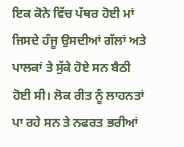ਇਕ ਕੋਨੇ ਵਿੱਚ ਪੱਥਰ ਹੋਈ ਮਾਂ ਜਿਸਦੇ ਹੰਜੂ ਉਸਦੀਆਂ ਗੱਲਾਂ ਅਤੇ ਪਾਲਕਾਂ ਤੇ ਸੁੱਕੇ ਹੋਏ ਸਨ ਬੈਠੀ ਹੋਈ ਸੀ। ਲੋਕ ਰੀਤ ਨੂੰ ਲਾਹਨਤਾਂ ਪਾ ਰਹੇ ਸਨ ਤੇ ਨਫਰਤ ਭਰੀਆਂ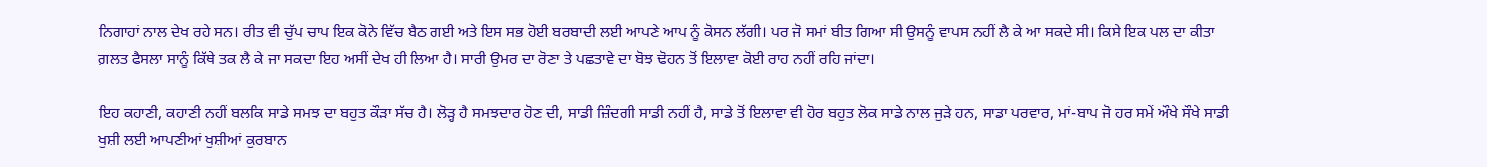ਨਿਗਾਹਾਂ ਨਾਲ ਦੇਖ ਰਹੇ ਸਨ। ਰੀਤ ਵੀ ਚੁੱਪ ਚਾਪ ਇਕ ਕੋਨੇ ਵਿੱਚ ਬੈਠ ਗਈ ਅਤੇ ਇਸ ਸਭ ਹੋਈ ਬਰਬਾਦੀ ਲਈ ਆਪਣੇ ਆਪ ਨੂੰ ਕੋਸਨ ਲੱਗੀ। ਪਰ ਜੋ ਸਮਾਂ ਬੀਤ ਗਿਆ ਸੀ ਉਸਨੂੰ ਵਾਪਸ ਨਹੀਂ ਲੈ ਕੇ ਆ ਸਕਦੇ ਸੀ। ਕਿਸੇ ਇਕ ਪਲ ਦਾ ਕੀਤਾ ਗ਼ਲਤ ਫੈਸਲਾ ਸਾਨੂੰ ਕਿੱਥੇ ਤਕ ਲੈ ਕੇ ਜਾ ਸਕਦਾ ਇਹ ਅਸੀਂ ਦੇਖ ਹੀ ਲਿਆ ਹੈ। ਸਾਰੀ ਉਮਰ ਦਾ ਰੋਣਾ ਤੇ ਪਛਤਾਵੇ ਦਾ ਬੋਝ ਢੋਹਨ ਤੋਂ ਇਲਾਵਾ ਕੋਈ ਰਾਹ ਨਹੀਂ ਰਹਿ ਜਾਂਦਾ।

ਇਹ ਕਹਾਣੀ, ਕਹਾਣੀ ਨਹੀਂ ਬਲਕਿ ਸਾਡੇ ਸਮਝ ਦਾ ਬਹੁਤ ਕੌੜਾ ਸੱਚ ਹੈ। ਲੋੜ੍ਹ ਹੈ ਸਮਝਦਾਰ ਹੋਣ ਦੀ, ਸਾਡੀ ਜ਼ਿੰਦਗੀ ਸਾਡੀ ਨਹੀਂ ਹੈ, ਸਾਡੇ ਤੋਂ ਇਲਾਵਾ ਵੀ ਹੋਰ ਬਹੁਤ ਲੋਕ ਸਾਡੇ ਨਾਲ ਜੁੜੇ ਹਨ, ਸਾਡਾ ਪਰਵਾਰ, ਮਾਂ-ਬਾਪ ਜੋ ਹਰ ਸਮੇਂ ਔਖੇ ਸੌਖੇ ਸਾਡੀ ਖੁਸ਼ੀ ਲਈ ਆਪਣੀਆਂ ਖੁਸ਼ੀਆਂ ਕੁਰਬਾਨ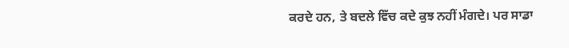ਕਰਦੇ ਹਨ, ਤੇ ਬਦਲੇ ਵਿੱਚ ਕਦੇ ਕੁਝ ਨਹੀਂ ਮੰਗਦੇ। ਪਰ ਸਾਡਾ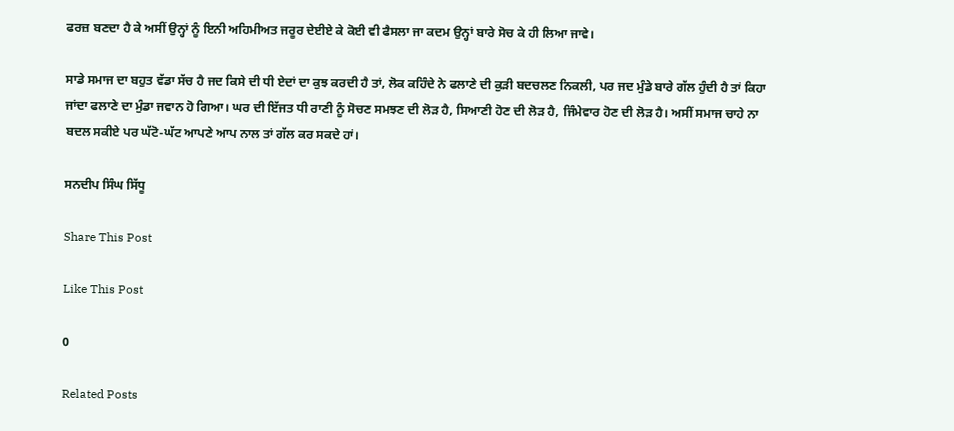ਫਰਜ਼ ਬਣਦਾ ਹੈ ਕੇ ਅਸੀਂ ਉਨ੍ਹਾਂ ਨੂੰ ਇਨੀ ਅਹਿਮੀਅਤ ਜਰੂਰ ਦੇਈਏ ਕੇ ਕੋਈ ਵੀ ਫੈਸਲਾ ਜਾ ਕਦਮ ਉਨ੍ਹਾਂ ਬਾਰੇ ਸੋਚ ਕੇ ਹੀ ਲਿਆ ਜਾਵੇ।

ਸਾਡੇ ਸਮਾਜ ਦਾ ਬਹੁਤ ਵੱਡਾ ਸੱਚ ਹੈ ਜਦ ਕਿਸੇ ਦੀ ਧੀ ਏਦਾਂ ਦਾ ਕੁਝ ਕਰਦੀ ਹੈ ਤਾਂ, ਲੋਕ ਕਹਿੰਦੇ ਨੇ ਫਲਾਣੇ ਦੀ ਕੁੜੀ ਬਦਚਲਣ ਨਿਕਲੀ, ਪਰ ਜਦ ਮੁੰਡੇ ਬਾਰੇ ਗੱਲ ਹੁੰਦੀ ਹੈ ਤਾਂ ਕਿਹਾ ਜਾਂਦਾ ਫਲਾਣੇ ਦਾ ਮੁੰਡਾ ਜਵਾਨ ਹੋ ਗਿਆ। ਘਰ ਦੀ ਇੱਜਤ ਧੀ ਰਾਣੀ ਨੂੰ ਸੋਚਣ ਸਮਝਣ ਦੀ ਲੋੜ ਹੈ, ਸਿਆਣੀ ਹੋਣ ਦੀ ਲੋੜ ਹੈ, ਜਿੰਮੇਵਾਰ ਹੋਣ ਦੀ ਲੋੜ ਹੈ। ਅਸੀਂ ਸਮਾਜ ਚਾਹੇ ਨਾ ਬਦਲ ਸਕੀਏ ਪਰ ਘੱਟੋ-ਘੱਟ ਆਪਣੇ ਆਪ ਨਾਲ ਤਾਂ ਗੱਲ ਕਰ ਸਕਦੇ ਹਾਂ।

ਸਨਦੀਪ ਸਿੰਘ ਸਿੱਧੂ

Share This Post

Like This Post

0

Related Posts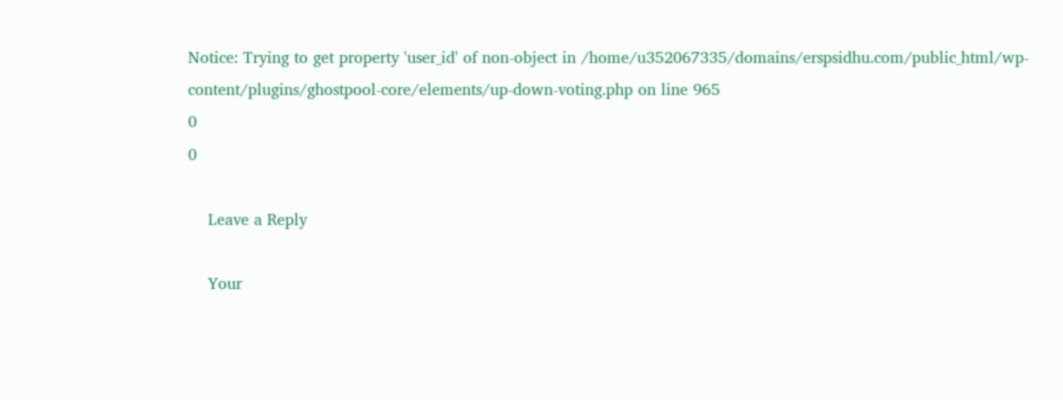Notice: Trying to get property 'user_id' of non-object in /home/u352067335/domains/erspsidhu.com/public_html/wp-content/plugins/ghostpool-core/elements/up-down-voting.php on line 965
0
0

    Leave a Reply

    Your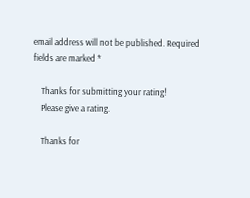email address will not be published. Required fields are marked *

    Thanks for submitting your rating!
    Please give a rating.

    Thanks for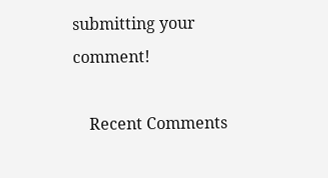submitting your comment!

    Recent Comments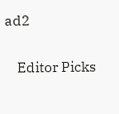ad2

    Editor Picks